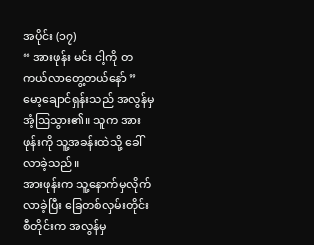အပိုင်း (၁၇)
“ အားဖုန်း မင်း ငါ့ကို တကယ်လာတွေ့တယ်နော် ” မော့ချောင်ရှန်းသည် အလွန်မှအံ့ဩသွား၏။ သူက အားဖုန်းကို သူ့အခန်းထဲသို့ ခေါ်လာခဲ့သည်။
အားဖုန်းက သူ့နောက်မှလိုက်လာခဲ့ပြီး ခြေတစ်လှမ်းတိုင်းစီတိုင်းက အလွန်မှ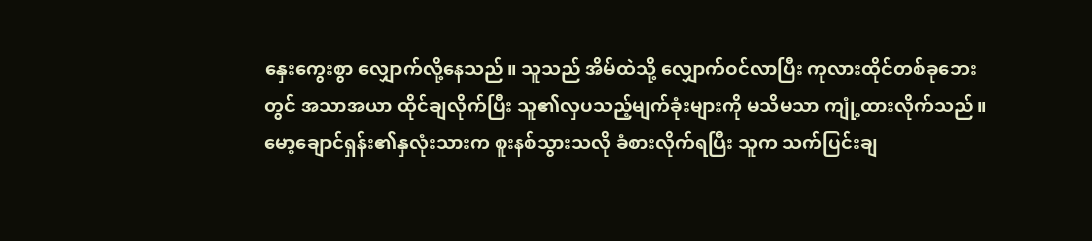နှေးကွေးစွာ လျှောက်လို့နေသည်။ သူသည် အိမ်ထဲသို့ လျှောက်ဝင်လာပြီး ကုလားထိုင်တစ်ခုဘေးတွင် အသာအယာ ထိုင်ချလိုက်ပြီး သူ၏လှပသည့်မျက်ခုံးများကို မသိမသာ ကျုံ့ထားလိုက်သည်။
မော့ချောင်ရှန်း၏နှလုံးသားက စူးနစ်သွားသလို ခံစားလိုက်ရပြီး သူက သက်ပြင်းချ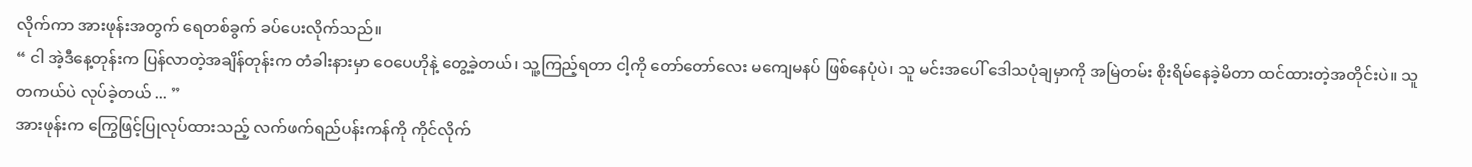လိုက်ကာ အားဖုန်းအတွက် ရေတစ်ခွက် ခပ်ပေးလိုက်သည်။
“ ငါ အဲ့ဒီနေ့တုန်းက ပြန်လာတဲ့အချိန်တုန်းက တံခါးနားမှာ ဝေပေဟိုနဲ့ တွေ့ခဲ့တယ်၊ သူ့ကြည့်ရတာ ငါ့ကို တော်တော်လေး မကျေမနပ် ဖြစ်နေပုံပဲ၊ သူ မင်းအပေါ် ဒေါသပုံချမှာကို အမြဲတမ်း စိုးရိမ်နေခဲ့မိတာ ထင်ထားတဲ့အတိုင်းပဲ။ သူ တကယ်ပဲ လုပ်ခဲ့တယ် ... ”
အားဖုန်းက ကြွေဖြင့်ပြုလုပ်ထားသည့် လက်ဖက်ရည်ပန်းကန်ကို ကိုင်လိုက်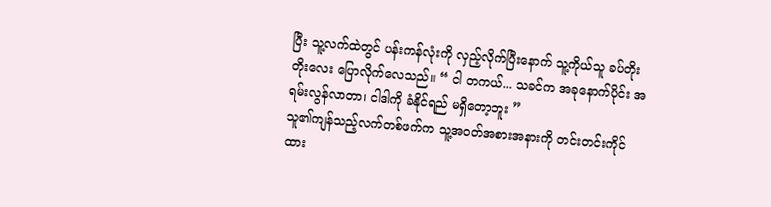ပြီး သူ့လက်ထဲတွင် ပန်းကန်လုံးကို လှည့်လိုက်ပြီးနောက် သူ့ကိုယ်သူ ခပ်တိုးတိုးလေး ပြောလိုက်လေသည်။ “ ငါ တကယ်... သခင်က အခုနောက်ပိုင်း အရမ်းလွန်လာတာ၊ ငါဒါကို ခံနိုင်ရည် မရှိတော့ဘူး ”
သူ၏ကျန်သည့်လက်တစ်ဖက်က သူ့အဝတ်အစားအနားကို တင်းတင်းကိုင်ထား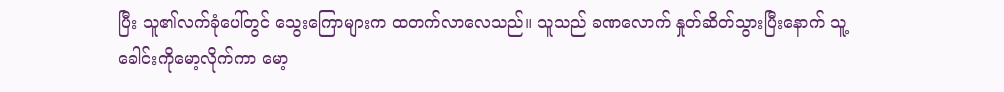ပြီး သူ၏လက်ခုံပေါ်တွင် သွေးကြောများက ထတက်လာလေသည်။ သူသည် ခဏလောက် နှုတ်ဆိတ်သွားပြီးနောက် သူ့ခေါင်းကိုမော့လိုက်ကာ မော့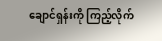ချောင်ရှန်းကို ကြည့်လိုက်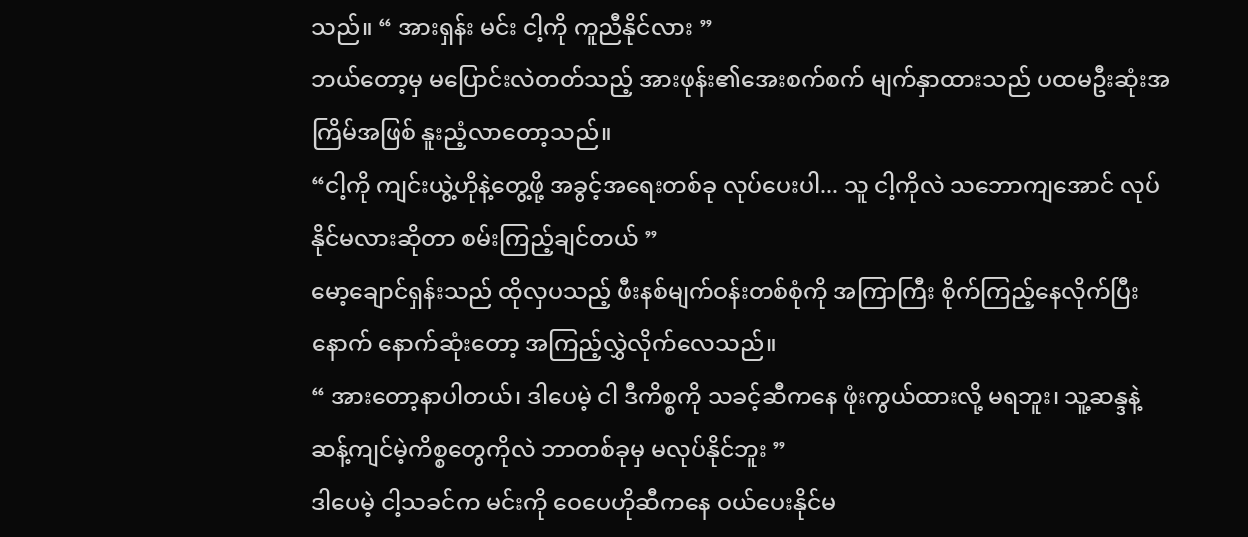သည်။ “ အားရှန်း မင်း ငါ့ကို ကူညီနိုင်လား ”
ဘယ်တော့မှ မပြောင်းလဲတတ်သည့် အားဖုန်း၏အေးစက်စက် မျက်နှာထားသည် ပထမဦးဆုံးအကြိမ်အဖြစ် နူးညံ့လာတော့သည်။
“ငါ့ကို ကျင်းယွဲ့ဟိုနဲ့တွေ့ဖို့ အခွင့်အရေးတစ်ခု လုပ်ပေးပါ... သူ ငါ့ကိုလဲ သဘောကျအောင် လုပ်နိုင်မလားဆိုတာ စမ်းကြည့်ချင်တယ် ”
မော့ချောင်ရှန်းသည် ထိုလှပသည့် ဖီးနစ်မျက်ဝန်းတစ်စုံကို အကြာကြီး စိုက်ကြည့်နေလိုက်ပြီးနောက် နောက်ဆုံးတော့ အကြည့်လွှဲလိုက်လေသည်။
“ အားတော့နာပါတယ်၊ ဒါပေမဲ့ ငါ ဒီကိစ္စကို သခင့်ဆီကနေ ဖုံးကွယ်ထားလို့ မရဘူး၊ သူ့ဆန္ဒနဲ့ ဆန့်ကျင်မဲ့ကိစ္စတွေကိုလဲ ဘာတစ်ခုမှ မလုပ်နိုင်ဘူး ”
ဒါပေမဲ့ ငါ့သခင်က မင်းကို ဝေပေဟိုဆီကနေ ဝယ်ပေးနိုင်မ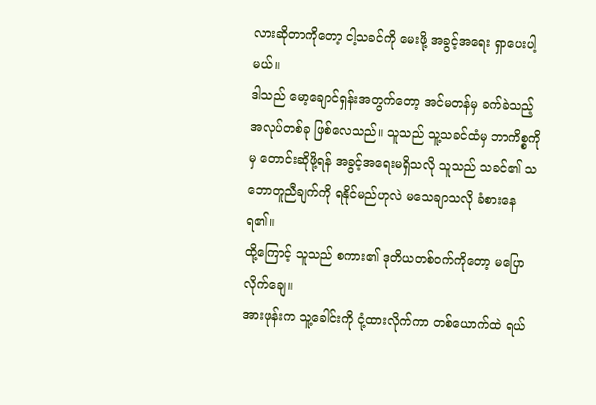လားဆိုတာကိုတော့ ငါ့သခင်ကို မေးဖို့ အခွင့်အရေး ရှာပေးပါ့မယ်။
ဒါသည် မော့ချောင်ရှန်းအတွက်တော့ အင်မတန်မှ ခက်ခဲသည့် အလုပ်တစ်ခု ဖြစ်လေသည်။ သူသည် သူ့သခင်ထံမှ ဘာကိစ္စကိုမှ တောင်းဆိုဖို့ရန် အခွင့်အရေးမရှိသလို သူသည် သခင်၏ သဘောတူညီချက်ကို ရနိုင်မည်ဟုလဲ မသေချာသလို ခံစားနေရ၏။
ထို့ကြောင့် သူသည် စကား၏ ဒုတိယတစ်ဝက်ကိုတော့ မပြောလိုက်ချေ။
အားဖုန်းက သူ့ခေါင်းကို ငုံ့ထားလိုက်ကာ တစ်ယောက်ထဲ ရယ်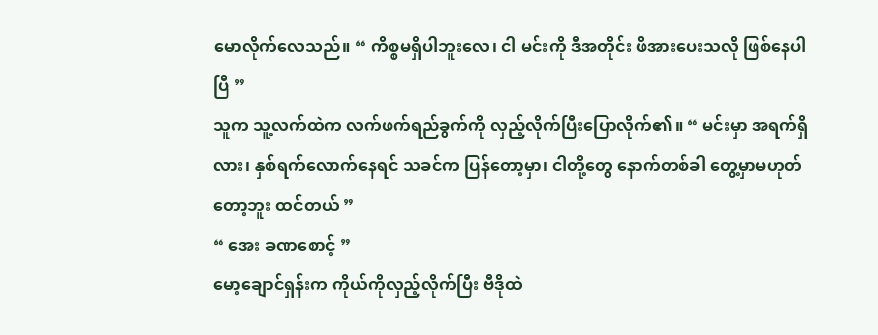မောလိုက်လေသည်။ “ ကိစ္စမရှိပါဘူးလေ၊ ငါ မင်းကို ဒီအတိုင်း ဖိအားပေးသလို ဖြစ်နေပါပြီ ”
သူက သူ့လက်ထဲက လက်ဖက်ရည်ခွက်ကို လှည့်လိုက်ပြီးပြောလိုက်၏။ “ မင်းမှာ အရက်ရှိလား၊ နှစ်ရက်လောက်နေရင် သခင်က ပြန်တော့မှာ၊ ငါတို့တွေ နောက်တစ်ခါ တွေ့မှာမဟုတ်တော့ဘူး ထင်တယ် ”
“ အေး ခဏစောင့် ”
မော့ချောင်ရှန်းက ကိုယ်ကိုလှည့်လိုက်ပြီး ဗီဒိုထဲ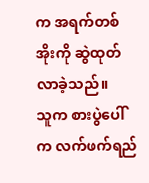က အရက်တစ်အိုးကို ဆွဲထုတ်လာခဲ့သည်။
သူက စားပွဲပေါ်က လက်ဖက်ရည်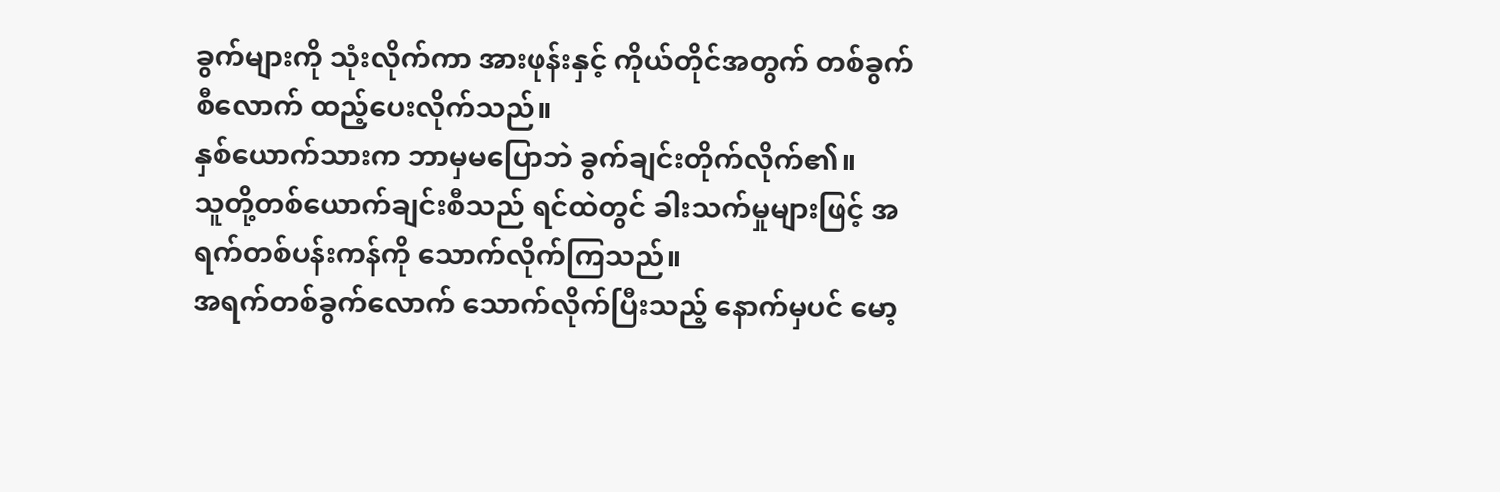ခွက်များကို သုံးလိုက်ကာ အားဖုန်းနှင့် ကိုယ်တိုင်အတွက် တစ်ခွက်စီလောက် ထည့်ပေးလိုက်သည်။
နှစ်ယောက်သားက ဘာမှမပြောဘဲ ခွက်ချင်းတိုက်လိုက်၏။
သူတို့တစ်ယောက်ချင်းစီသည် ရင်ထဲတွင် ခါးသက်မှုများဖြင့် အရက်တစ်ပန်းကန်ကို သောက်လိုက်ကြသည်။
အရက်တစ်ခွက်လောက် သောက်လိုက်ပြီးသည့် နောက်မှပင် မော့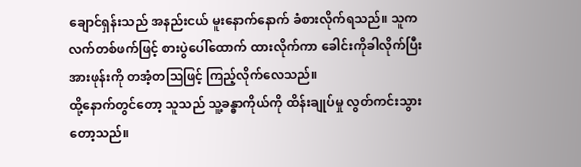ချောင်ရှန်းသည် အနည်းငယ် မူးနောက်နောက် ခံစားလိုက်ရသည်။ သူက လက်တစ်ဖက်ဖြင့် စားပွဲပေါ်ထောက် ထားလိုက်ကာ ခေါင်းကိုခါလိုက်ပြီး အားဖုန်းကို တအံ့တဩဖြင့် ကြည့်လိုက်လေသည်။
ထို့နောက်တွင်တော့ သူသည် သူ့ခန္ဓာကိုယ်ကို ထိန်းချုပ်မှု လွတ်ကင်းသွားတော့သည်။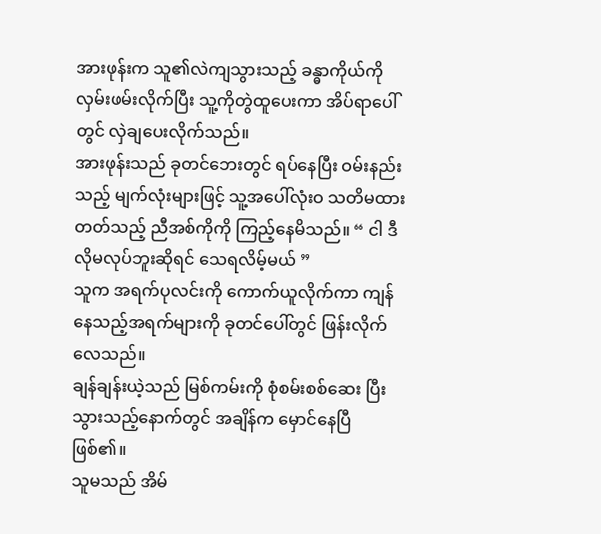အားဖုန်းက သူ၏လဲကျသွားသည့် ခန္ဓာကိုယ်ကို လှမ်းဖမ်းလိုက်ပြီး သူ့ကိုတွဲထူပေးကာ အိပ်ရာပေါ်တွင် လှဲချပေးလိုက်သည်။
အားဖုန်းသည် ခုတင်ဘေးတွင် ရပ်နေပြီး ဝမ်းနည်းသည့် မျက်လုံးများဖြင့် သူ့အပေါ်လုံးဝ သတိမထားတတ်သည့် ညီအစ်ကိုကို ကြည့်နေမိသည်။ “ ငါ ဒီလိုမလုပ်ဘူးဆိုရင် သေရလိမ့်မယ် ”
သူက အရက်ပုလင်းကို ကောက်ယူလိုက်ကာ ကျန်နေသည့်အရက်များကို ခုတင်ပေါ်တွင် ဖြန်းလိုက်လေသည်။
ချန်ချန်းယဲ့သည် မြစ်ကမ်းကို စုံစမ်းစစ်ဆေး ပြီးသွားသည့်နောက်တွင် အချိန်က မှောင်နေပြီဖြစ်၏။
သူမသည် အိမ်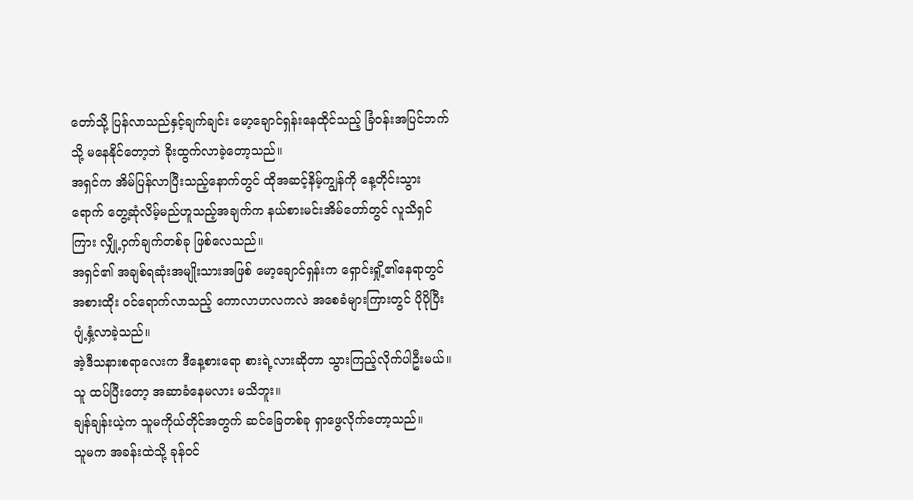တော်သို့ ပြန်လာသည်နှင့်ချက်ချင်း မော့ချောင်ရှန်းနေထိုင်သည့် ခြံဝန်းအပြင်ဘက်သို့ မနေနိုင်တော့ဘဲ ခိုးထွက်လာခဲ့တော့သည်။
အရှင်က အိမ်ပြန်လာပြီးသည့်နောက်တွင် ထိုအဆင့်နိမ့်ကျွန်ကို နေ့တိုင်းသွားရောက် တွေ့ဆုံလိမ့်မည်ဟူသည့်အချက်က နယ်စားမင်းအိမ်တော်တွင် လူသိရှင်ကြား လျှို့ဝှက်ချက်တစ်ခု ဖြစ်လေသည်။
အရှင်၏ အချစ်ရဆုံးအမျိုးသားအဖြစ် မော့ချောင်ရှန်းက ရှောင်းရှို့၏နေရာတွင် အစားထိုး ဝင်ရောက်လာသည့် ကောလာဟလကလဲ အစေခံများကြားတွင် ပိုပိုပြီး ပျံ့နှံ့လာခဲ့သည်။
အဲ့ဒီသနားစရာလေးက ဒီနေ့စားရော စားရဲ့လားဆိုတာ သွားကြည့်လိုက်ပါဦးမယ်။ သူ ထပ်ပြီးတော့ အဆာခံနေမလား မသိဘူး။
ချန်ချန်းယဲ့က သူမကိုယ်တိုင်အတွက် ဆင်ခြေတစ်ခု ရှာဖွေလိုက်တော့သည်။
သူမက အခန်းထဲသို့ ခုန်ဝင်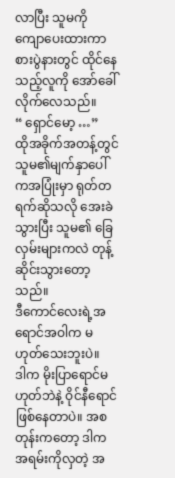လာပြီး သူမကို ကျောပေးထားကာ စားပွဲနားတွင် ထိုင်နေသည့်လူကို အော်ခေါ်လိုက်လေသည်။
“ ရှောင်မော့ …”
ထိုအခိုက်အတန့်တွင် သူမ၏မျက်နှာပေါ်ကအပြုံးမှာ ရုတ်တရက်ဆိုသလို အေးခဲသွားပြီး သူမ၏ ခြေလှမ်းများကလဲ တုန့်ဆိုင်းသွားတော့သည်။
ဒီကောင်လေးရဲ့အရောင်အဝါက မဟုတ်သေးဘူးပဲ။
ဒါက မိုးပြာရောင်မဟုတ်ဘဲနဲ့ ဝိုင်နီရောင်ဖြစ်နေတာပဲ။ အစတုန်းကတော့ ဒါကအရမ်းကိုလှတဲ့ အ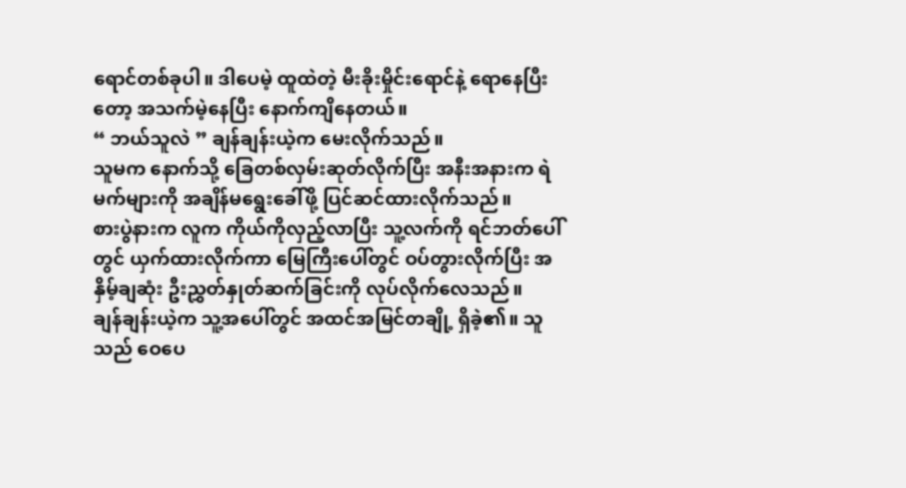ရောင်တစ်ခုပါ။ ဒါပေမဲ့ ထူထဲတဲ့ မီးခိုးမှိုင်းရောင်နဲ့ ရောနေပြီးတော့ အသက်မဲ့နေပြီး နောက်ကျိနေတယ်။
“ ဘယ်သူလဲ ” ချန်ချန်းယဲ့က မေးလိုက်သည်။
သူမက နောက်သို့ ခြေတစ်လှမ်းဆုတ်လိုက်ပြီး အနီးအနားက ရဲမက်များကို အချိန်မရွေးခေါ်ဖို့ ပြင်ဆင်ထားလိုက်သည်။
စားပွဲနားက လူက ကိုယ်ကိုလှည့်လာပြီး သူ့လက်ကို ရင်ဘတ်ပေါ်တွင် ယှက်ထားလိုက်ကာ မြေကြီးပေါ်တွင် ဝပ်တွားလိုက်ပြီး အနှိမ့်ချဆုံး ဦးညွှတ်နှုတ်ဆက်ခြင်းကို လုပ်လိုက်လေသည်။
ချန်ချန်းယဲ့က သူ့အပေါ်တွင် အထင်အမြင်တချို့ ရှိခဲ့၏။ သူသည် ဝေပေ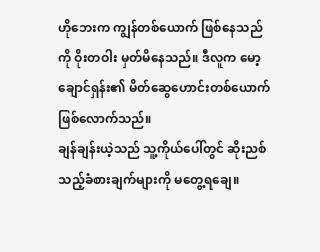ဟိုဘေးက ကျွန်တစ်ယောက် ဖြစ်နေသည်ကို ဝိုးတဝါး မှတ်မိနေသည်။ ဒီလူက မော့ချောင်ရှန်း၏ မိတ်ဆွေဟောင်းတစ်ယောက် ဖြစ်လောက်သည်။
ချန်ချန်းယဲ့သည် သူ့ကိုယ်ပေါ်တွင် ဆိုးညစ်သည့်ခံစားချက်များကို မတွေ့ရချေ။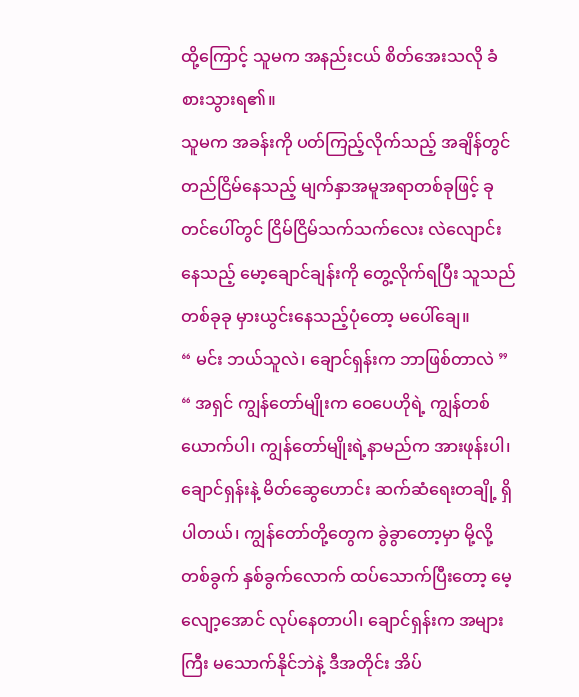ထို့ကြောင့် သူမက အနည်းငယ် စိတ်အေးသလို ခံစားသွားရ၏။
သူမက အခန်းကို ပတ်ကြည့်လိုက်သည့် အချိန်တွင် တည်ငြိမ်နေသည့် မျက်နှာအမူအရာတစ်ခုဖြင့် ခုတင်ပေါ်တွင် ငြိမ်ငြိမ်သက်သက်လေး လဲလျောင်းနေသည့် မော့ချောင်ချန်းကို တွေ့လိုက်ရပြီး သူသည် တစ်ခုခု မှားယွင်းနေသည့်ပုံတော့ မပေါ်ချေ။
“ မင်း ဘယ်သူလဲ၊ ချောင်ရှန်းက ဘာဖြစ်တာလဲ ”
“ အရှင် ကျွန်တော်မျိုးက ဝေပေဟိုရဲ့ ကျွန်တစ်ယောက်ပါ၊ ကျွန်တော်မျိုးရဲ့နာမည်က အားဖုန်းပါ၊ ချောင်ရှန်းနဲ့ မိတ်ဆွေဟောင်း ဆက်ဆံရေးတချို့ ရှိပါတယ်၊ ကျွန်တော်တို့တွေက ခွဲခွာတော့မှာ မို့လို့ တစ်ခွက် နှစ်ခွက်လောက် ထပ်သောက်ပြီးတော့ မေ့လျော့အောင် လုပ်နေတာပါ၊ ချောင်ရှန်းက အများကြီး မသောက်နိုင်ဘဲနဲ့ ဒီအတိုင်း အိပ်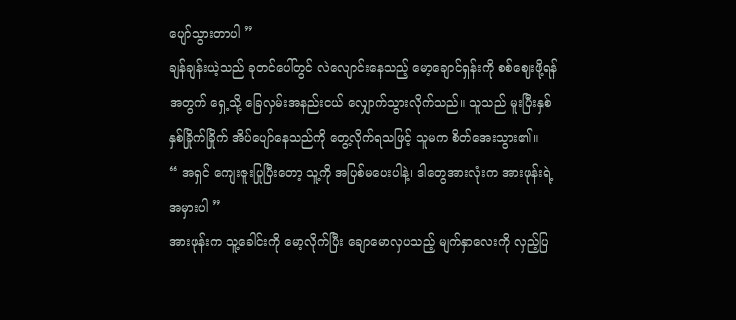ပျော်သွားတာပါ ”
ချန်ချန်းယဲ့သည် ခုတင်ပေါ်တွင် လဲလျောင်းနေသည့် မော့ချောင်ရှန်းကို စစ်ဈေးဖို့ရန်အတွက် ရှေ့သို့ ခြေလှမ်းအနည်းငယ် လျှောက်သွားလိုက်သည်။ သူသည် မူးပြီးနှစ်နှစ်ခြိုက်ခြိုက် အိပ်ပျော်နေသည်ကို တွေ့လိုက်ရသဖြင့် သူမက စိတ်အေးသွား၏။
“ အရှင် ကျေးဇူးပြုပြီးတော့ သူ့ကို အပြစ်မပေးပါနဲ့၊ ဒါတွေအားလုံးက အားဖုန်းရဲ့အမှားပါ ”
အားဖုန်းက သူ့ခေါင်းကို မော့လိုက်ပြီး ချောမောလှပသည့် မျက်နှာလေးကို လှည့်ပြ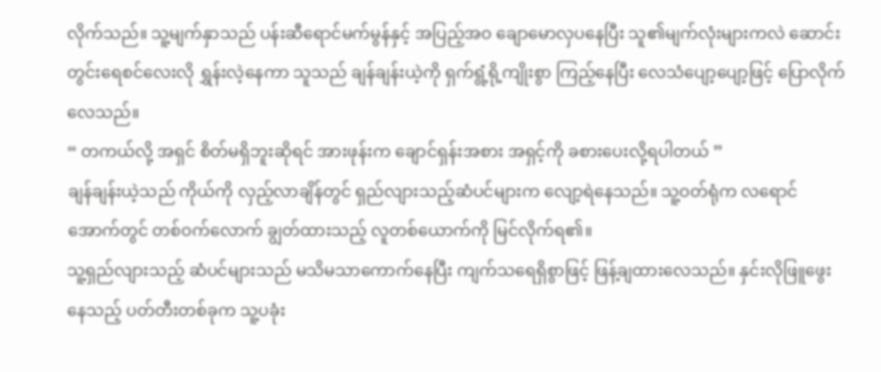လိုက်သည်။ သူ့မျက်နှာသည် ပန်းဆီရောင်မက်မွန်နှင့် အပြည့်အဝ ချောမောလှပနေပြီး သူ၏မျက်လုံးများကလဲ ဆောင်းတွင်းရေစင်လေးလို ရွှန်းလဲ့နေကာ သူသည် ချန်ချန်းယဲ့ကို ရှက်ရွံ့ရို့ကျိုးစွာ ကြည့်နေပြီး လေသံပျော့ပျော့ဖြင့် ပြောလိုက်လေသည်။
“ တကယ်လို့ အရှင် စိတ်မရှိဘူးဆိုရင် အားဖုန်းက ချောင်ရှန်းအစား အရှင့်ကို ခစားပေးလို့ရပါတယ် ”
ချန်ချန်းယဲ့သည် ကိုယ်ကို လှည့်လာချိန်တွင် ရှည်လျားသည့်ဆံပင်များက လျော့ရဲနေသည်။ သူ့ဝတ်ရုံက လရောင်အောက်တွင် တစ်ဝက်လောက် ချွတ်ထားသည့် လူတစ်ယောက်ကို မြင်လိုက်ရ၏။
သူ့ရှည်လျားသည့် ဆံပင်များသည် မသိမသာကောက်နေပြီး ကျက်သရေရှိစွာဖြင့် ဖြန့်ချထားလေသည်။ နှင်းလိုဖြူဖွေးနေသည့် ပတ်တီးတစ်ခုက သူ့ပခုံး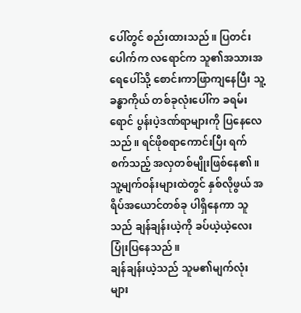ပေါ်တွင် စည်းထားသည်။ ပြတင်းပေါက်က လရောင်က သူ၏အသားအရေပေါ်သို့ စောင်းကာဖြာကျနေပြီး သူ့ခန္ဓာကိုယ် တစ်ခုလုံးပေါ်က ခရမ်းရောင် ပွန်းပဲ့ဒဏ်ရာများကို ပြနေလေသည်။ ရင်ဖိုစရာကောင်းပြီး ရက်စက်သည့် အလှတစ်မျိုးဖြစ်နေ၏။
သူ့မျက်ဝန်းများထဲတွင် နှစ်လိုဖွယ် အရိပ်အယောင်တစ်ခု ပါရှိနေကာ သူသည် ချန်ချန်းယဲ့ကို ခပ်ယဲ့ယဲ့လေး ပြုံးပြနေသည်။
ချန်ချန်းယဲ့သည် သူမ၏မျက်လုံးများ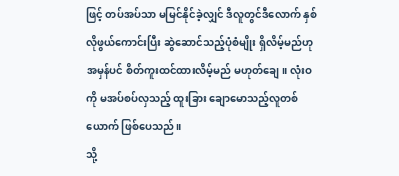ဖြင့် တပ်အပ်သာ မမြင်နိုင်ခဲ့လျှင် ဒီလူတွင်ဒီလောက် နှစ်လိုဖွယ်ကောင်းပြီး ဆွဲဆောင်သည့်ပုံစံမျိုး ရှိလိမ့်မည်ဟု အမှန်ပင် စိတ်ကူးထင်ထားလိမ့်မည် မဟုတ်ချေ။ လုံးဝကို မအပ်စပ်လှသည့် ထူးခြား ချောမောသည့်လူတစ်ယောက် ဖြစ်ပေသည်။
သို့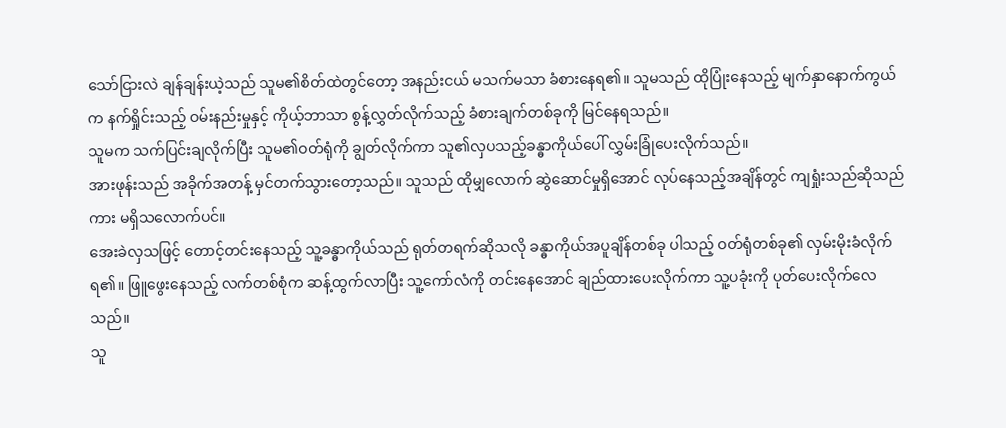သော်ငြားလဲ ချန်ချန်းယဲ့သည် သူမ၏စိတ်ထဲတွင်တော့ အနည်းငယ် မသက်မသာ ခံစားနေရ၏။ သူမသည် ထိုပြုံးနေသည့် မျက်နှာနောက်ကွယ်က နက်ရှိုင်းသည့် ဝမ်းနည်းမှုနှင့် ကိုယ့်ဘာသာ စွန့်လွှတ်လိုက်သည့် ခံစားချက်တစ်ခုကို မြင်နေရသည်။
သူမက သက်ပြင်းချလိုက်ပြီး သူမ၏ဝတ်ရုံကို ချွတ်လိုက်ကာ သူ၏လှပသည့်ခန္ဓာကိုယ်ပေါ် လွှမ်းခြုံပေးလိုက်သည်။
အားဖုန်းသည် အခိုက်အတန့် မှင်တက်သွားတော့သည်။ သူသည် ထိုမျှလောက် ဆွဲဆောင်မှုရှိအောင် လုပ်နေသည့်အချိန်တွင် ကျရှုံးသည်ဆိုသည်ကား မရှိသလောက်ပင်။
အေးခဲလှသဖြင့် တောင့်တင်းနေသည့် သူ့ခန္ဓာကိုယ်သည် ရုတ်တရက်ဆိုသလို ခန္ဓာကိုယ်အပူချိန်တစ်ခု ပါသည့် ဝတ်ရုံတစ်ခု၏ လှမ်းမိုးခံလိုက်ရ၏။ ဖြူဖွေးနေသည့် လက်တစ်စုံက ဆန့်ထွက်လာပြီး သူ့ကော်လံကို တင်းနေအောင် ချည်ထားပေးလိုက်ကာ သူ့ပခုံးကို ပုတ်ပေးလိုက်လေသည်။
သူ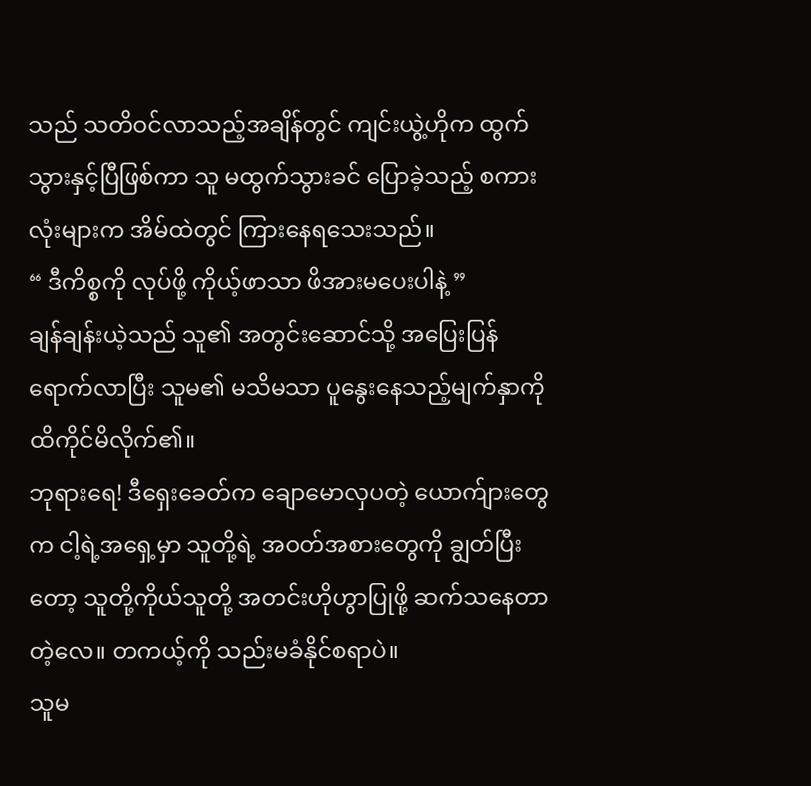သည် သတိဝင်လာသည့်အချိန်တွင် ကျင်းယွဲ့ဟိုက ထွက်သွားနှင့်ပြီဖြစ်ကာ သူ မထွက်သွားခင် ပြောခဲ့သည့် စကားလုံးများက အိမ်ထဲတွင် ကြားနေရသေးသည်။
“ ဒီကိစ္စကို လုပ်ဖို့ ကိုယ့်ဖာသာ ဖိအားမပေးပါနဲ့ ”
ချန်ချန်းယဲ့သည် သူ၏ အတွင်းဆောင်သို့ အပြေးပြန်ရောက်လာပြီး သူမ၏ မသိမသာ ပူနွေးနေသည့်မျက်နှာကို ထိကိုင်မိလိုက်၏။
ဘုရားရေ! ဒီရှေးခေတ်က ချောမောလှပတဲ့ ယောက်ျားတွေက ငါ့ရဲ့အရှေ့မှာ သူတို့ရဲ့ အဝတ်အစားတွေကို ချွတ်ပြီးတော့ သူတို့ကိုယ်သူတို့ အတင်းဟိုဟွာပြုဖို့ ဆက်သနေတာတဲ့လေ။ တကယ့်ကို သည်းမခံနိုင်စရာပဲ။
သူမ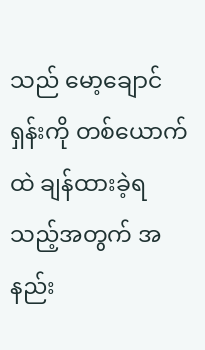သည် မော့ချောင်ရှန်းကို တစ်ယောက်ထဲ ချန်ထားခဲ့ရသည့်အတွက် အနည်း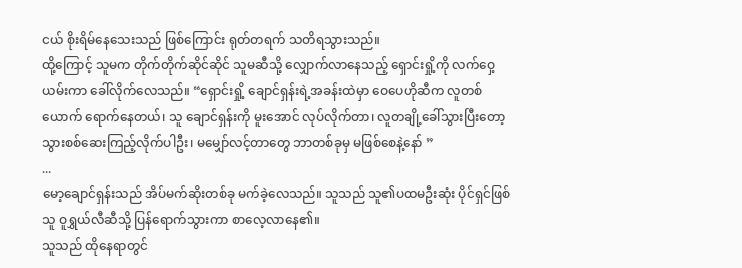ငယ် စိုးရိမ်နေသေးသည် ဖြစ်ကြောင်း ရုတ်တရက် သတိရသွားသည်။
ထို့ကြောင့် သူမက တိုက်တိုက်ဆိုင်ဆိုင် သူမဆီသို့ လျှောက်လာနေသည့် ရှောင်းရှို့ကို လက်ဝှေ့ယမ်းကာ ခေါ်လိုက်လေသည်။ “ရှောင်းရှို့ ချောင်ရှန်းရဲ့အခန်းထဲမှာ ဝေပေဟိုဆီက လူတစ်ယောက် ရောက်နေတယ်၊ သူ ချောင်ရှန်းကို မူးအောင် လုပ်လိုက်တာ၊ လူတချို့ခေါ်သွားပြီးတော့ သွားစစ်ဆေးကြည့်လိုက်ပါဦး၊ မမျှော်လင့်တာတွေ ဘာတစ်ခုမှ မဖြစ်စေနဲ့နော် ”
...
မော့ချောင်ရှန်းသည် အိပ်မက်ဆိုးတစ်ခု မက်ခဲ့လေသည်။ သူသည် သူ၏ပထမဦးဆုံး ပိုင်ရှင်ဖြစ်သူ ဝူရွှယ်လီဆီသို့ ပြန်ရောက်သွားကာ စာလေ့လာနေ၏။
သူသည် ထိုနေရာတွင်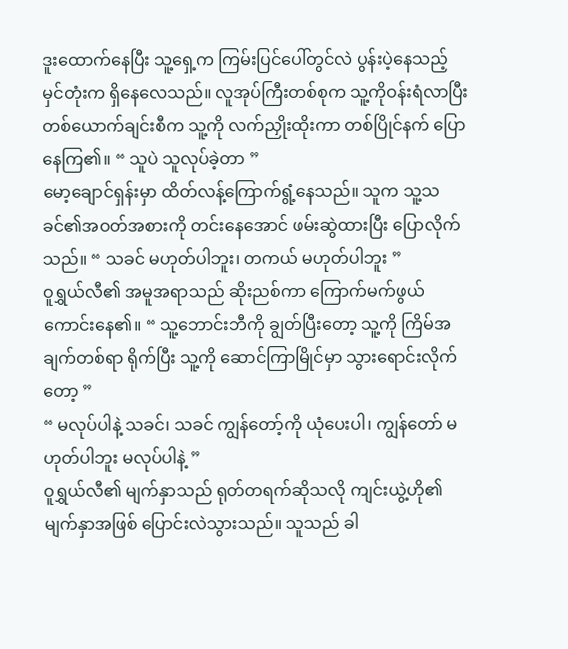ဒူးထောက်နေပြီး သူ့ရှေ့က ကြမ်းပြင်ပေါ်တွင်လဲ ပွန်းပဲ့နေသည့် မှင်တုံးက ရှိနေလေသည်။ လူအုပ်ကြီးတစ်စုက သူ့ကိုဝန်းရံလာပြီး တစ်ယောက်ချင်းစီက သူ့ကို လက်ညှိုးထိုးကာ တစ်ပြိုင်နက် ပြောနေကြ၏။ “ သူပဲ သူလုပ်ခဲ့တာ ”
မော့ချောင်ရှန်းမှာ ထိတ်လန့်ကြောက်ရွံ့နေသည်။ သူက သူ့သခင်၏အဝတ်အစားကို တင်းနေအောင် ဖမ်းဆွဲထားပြီး ပြောလိုက်သည်။ “ သခင် မဟုတ်ပါဘူး၊ တကယ် မဟုတ်ပါဘူး ”
ဝူရွှယ်လီ၏ အမူအရာသည် ဆိုးညစ်ကာ ကြောက်မက်ဖွယ်ကောင်းနေ၏။ “ သူ့ဘောင်းဘီကို ချွတ်ပြီးတော့ သူ့ကို ကြိမ်အချက်တစ်ရာ ရိုက်ပြီး သူ့ကို ဆောင်ကြာမြိုင်မှာ သွားရောင်းလိုက်တော့ ”
“ မလုပ်ပါနဲ့ သခင်၊ သခင် ကျွန်တော့်ကို ယုံပေးပါ၊ ကျွန်တော် မဟုတ်ပါဘူး မလုပ်ပါနဲ့ ”
ဝူရွှယ်လီ၏ မျက်နှာသည် ရုတ်တရက်ဆိုသလို ကျင်းယွဲ့ဟို၏ မျက်နှာအဖြစ် ပြောင်းလဲသွားသည်။ သူသည် ခါ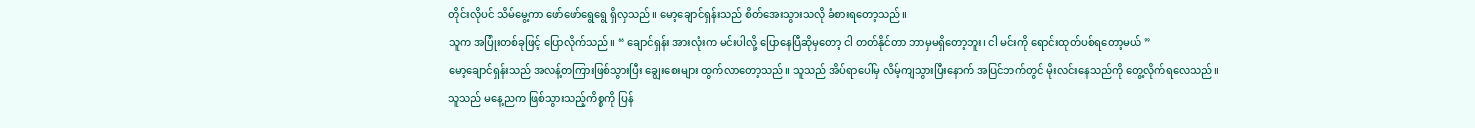တိုင်းလိုပင် သိမ်မွေ့ကာ ဖော်ဖော်ရွေရွေ ရှိလှသည်။ မော့ချောင်ရှန်းသည် စိတ်အေးသွားသလို ခံစားရတော့သည်။
သူက အပြုံးတစ်ခုဖြင့် ပြောလိုက်သည်။ “ ချောင်ရှန်း အားလုံးက မင်းပါလို့ ပြောနေပြီဆိုမှတော့ ငါ တတ်နိုင်တာ ဘာမှမရှိတော့ဘူး၊ ငါ မင်းကို ရောင်းထုတ်ပစ်ရတော့မယ် ”
မော့ချောင်ရှန်းသည် အလန့်တကြားဖြစ်သွားပြီး ချွေးစေးများ ထွက်လာတော့သည်။ သူသည် အိပ်ရာပေါ်မှ လိမ့်ကျသွားပြီးနောက် အပြင်ဘက်တွင် မိုးလင်းနေသည်ကို တွေ့လိုက်ရလေသည်။
သူသည် မနေ့ညက ဖြစ်သွားသည့်ကိစ္စကို ပြန်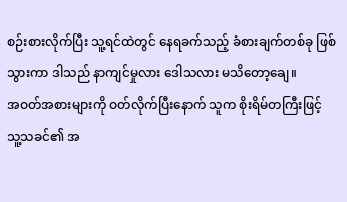စဉ်းစားလိုက်ပြီး သူ့ရင်ထဲတွင် နေရခက်သည့် ခံစားချက်တစ်ခု ဖြစ်သွားကာ ဒါသည် နာကျင်မှုလား ဒေါသလား မသိတော့ချေ။
အဝတ်အစားများကို ဝတ်လိုက်ပြီးနောက် သူက စိုးရိမ်တကြီးဖြင့် သူ့သခင်၏ အ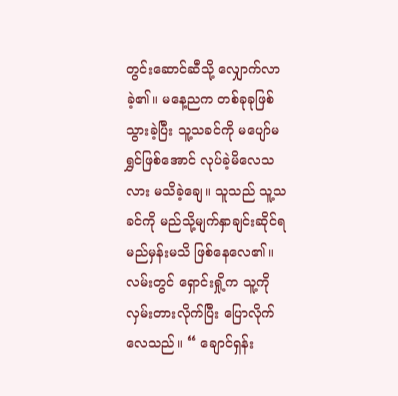တွင်းဆောင်ဆီသို့ လျှောက်လာခဲ့၏။ မနေ့ညက တစ်ခုခုဖြစ်သွားခဲ့ပြီး သူ့သခင်ကို မပျော်မရွှင်ဖြစ်အောင် လုပ်ခဲ့မိလေသလား မသိခဲ့ချေ။ သူသည် သူ့သခင်ကို မည်သို့မျက်နှာချင်းဆိုင်ရမည်မှန်းမသိ ဖြစ်နေလေ၏။
လမ်းတွင် ရှောင်းရှို့က သူ့ကိုလှမ်းတားလိုက်ပြီး ပြောလိုက်လေသည်။ “ ချောင်ရှန်း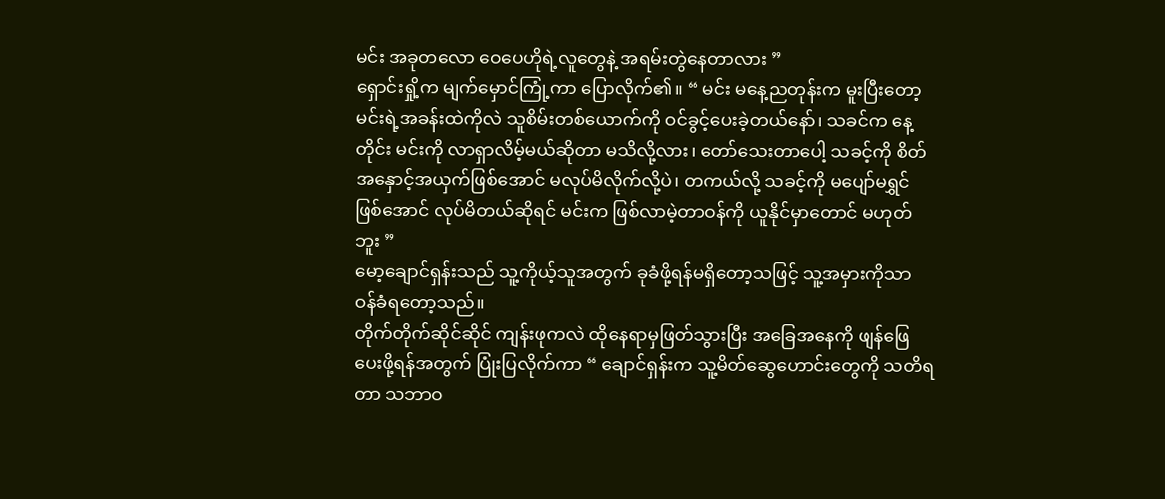မင်း အခုတလော ဝေပေဟိုရဲ့လူတွေနဲ့ အရမ်းတွဲနေတာလား ”
ရှောင်းရှို့က မျက်မှောင်ကြုံ့ကာ ပြောလိုက်၏။ “ မင်း မနေ့ညတုန်းက မူးပြီးတော့ မင်းရဲ့အခန်းထဲကိုလဲ သူစိမ်းတစ်ယောက်ကို ဝင်ခွင့်ပေးခဲ့တယ်နော်၊ သခင်က နေ့တိုင်း မင်းကို လာရှာလိမ့်မယ်ဆိုတာ မသိလို့လား၊ တော်သေးတာပေါ့ သခင့်ကို စိတ်အနှောင့်အယှက်ဖြစ်အောင် မလုပ်မိလိုက်လို့ပဲ၊ တကယ်လို့ သခင့်ကို မပျော်မရွှင်ဖြစ်အောင် လုပ်မိတယ်ဆိုရင် မင်းက ဖြစ်လာမဲ့တာဝန်ကို ယူနိုင်မှာတောင် မဟုတ်ဘူး ”
မော့ချောင်ရှန်းသည် သူ့ကိုယ့်သူအတွက် ခုခံဖို့ရန်မရှိတော့သဖြင့် သူ့အမှားကိုသာ ဝန်ခံရတော့သည်။
တိုက်တိုက်ဆိုင်ဆိုင် ကျန်းဖုကလဲ ထိုနေရာမှဖြတ်သွားပြီး အခြေအနေကို ဖျန်ဖြေပေးဖို့ရန်အတွက် ပြုံးပြလိုက်ကာ “ ချောင်ရှန်းက သူ့မိတ်ဆွေဟောင်းတွေကို သတိရတာ သဘာဝ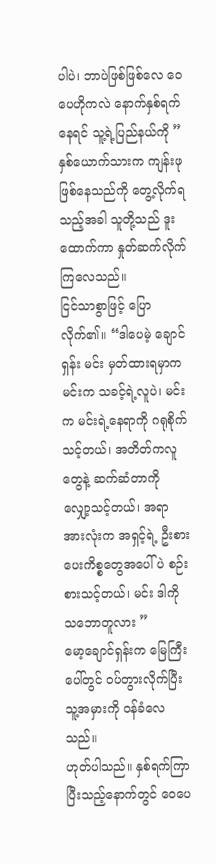ပါပဲ၊ ဘာပဲဖြစ်ဖြစ်လေ ဝေပေဟိုကလဲ နောက်နှစ်ရက်နေရင် သူ့ရဲ့ပြည်နယ်ကို ”
နှစ်ယောက်သားက ကျန်းဖု ဖြစ်နေသည်ကို တွေ့လိုက်ရသည့်အခါ သူတို့သည် ဒူးထောက်ကာ နှုတ်ဆက်လိုက်ကြလေသည်။
ငြင်သာစွာဖြင့် ပြောလိုက်၏။ “ဒါပေမဲ့ ချောင်ရှန်း မင်း မှတ်ထားရမှာက မင်းက သခင့်ရဲ့လူပဲ၊ မင်းက မင်းရဲ့နေရာကို ဂရုစိုက်သင့်တယ်၊ အတိတ်ကလူတွေနဲ့ ဆက်ဆံတာကို လျှော့သင့်တယ်၊ အရာအားလုံးက အရှင့်ရဲ့ ဦးစားပေးကိစ္စတွေအပေါ်ပဲ စဉ်းစားသင့်တယ်၊ မင်း ဒါကို သဘောတူလား ”
မော့ချောင်ရှန်းက မြေကြီးပေါ်တွင် ဝပ်တွားလိုက်ပြီး သူ့အမှားကို ဝန်ခံလေသည်။
ဟုတ်ပါသည်။ နှစ်ရက်ကြာပြီးသည့်နောက်တွင် ဝေပေ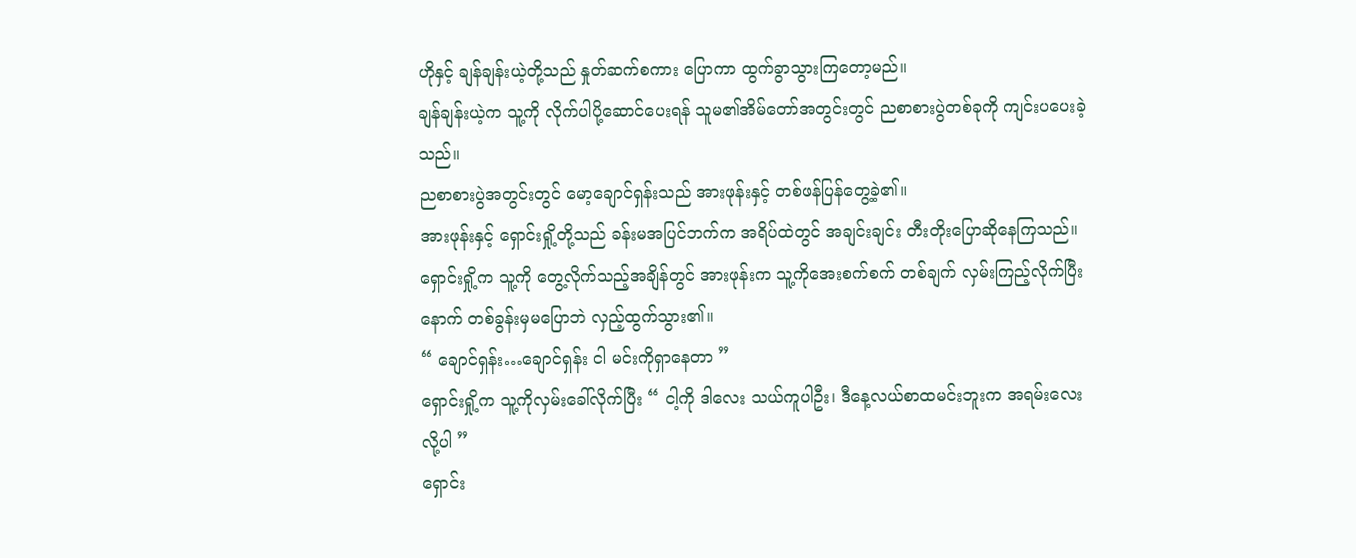ဟိုနှင့် ချန်ချန်းယဲ့တို့သည် နှုတ်ဆက်စကား ပြောကာ ထွက်ခွာသွားကြတော့မည်။
ချန်ချန်းယဲ့က သူ့ကို လိုက်ပါပို့ဆောင်ပေးရန် သူမ၏အိမ်တော်အတွင်းတွင် ညစာစားပွဲတစ်ခုကို ကျင်းပပေးခဲ့သည်။
ညစာစားပွဲအတွင်းတွင် မော့ချောင်ရှန်းသည် အားဖုန်းနှင့် တစ်ဖန်ပြန်တွေ့ခဲ့၏။
အားဖုန်းနှင့် ရှောင်းရှို့တို့သည် ခန်းမအပြင်ဘက်က အရိပ်ထဲတွင် အချင်းချင်း တီးတိုးပြောဆိုနေကြသည်။
ရှောင်းရှို့က သူ့ကို တွေ့လိုက်သည့်အချိန်တွင် အားဖုန်းက သူ့ကိုအေးစက်စက် တစ်ချက် လှမ်းကြည့်လိုက်ပြီးနောက် တစ်ခွန်းမှမပြောဘဲ လှည့်ထွက်သွား၏။
“ ချောင်ရှန်း…ချောင်ရှန်း ငါ မင်းကိုရှာနေတာ ”
ရှောင်းရှို့က သူ့ကိုလှမ်းခေါ်လိုက်ပြီး “ ငါ့ကို ဒါလေး သယ်ကူပါဦး၊ ဒီနေ့လယ်စာထမင်းဘူးက အရမ်းလေးလို့ပါ ”
ရှောင်း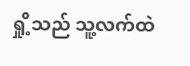ရှို့သည် သူ့လက်ထဲ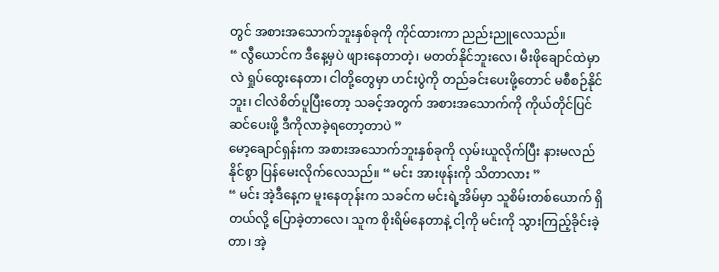တွင် အစားအသောက်ဘူးနှစ်ခုကို ကိုင်ထားကာ ညည်းညူလေသည်။
“ လွီယောင်က ဒီနေ့မှပဲ ဖျားနေတာတဲ့၊ မတတ်နိုင်ဘူးလေ၊ မီးဖိုချောင်ထဲမှာလဲ ရှုပ်ထွေးနေတာ၊ ငါတို့တွေမှာ ဟင်းပွဲကို တည်ခင်းပေးဖို့တောင် မစီစဉ်နိုင်ဘူး၊ ငါလဲစိတ်ပူပြီးတော့ သခင့်အတွက် အစားအသောက်ကို ကိုယ်တိုင်ပြင်ဆင်ပေးဖို့ ဒီကိုလာခဲ့ရတော့တာပဲ ”
မော့ချောင်ရှန်းက အစားအသောက်ဘူးနှစ်ခုကို လှမ်းယူလိုက်ပြီး နားမလည်နိုင်စွာ ပြန်မေးလိုက်လေသည်။ “ မင်း အားဖုန်းကို သိတာလား ”
“ မင်း အဲ့ဒီနေ့က မူးနေတုန်းက သခင်က မင်းရဲ့အိမ်မှာ သူစိမ်းတစ်ယောက် ရှိတယ်လို့ ပြောခဲ့တာလေ၊ သူက စိုးရိမ်နေတာနဲ့ ငါ့ကို မင်းကို သွားကြည့်ခိုင်းခဲ့တာ၊ အဲ့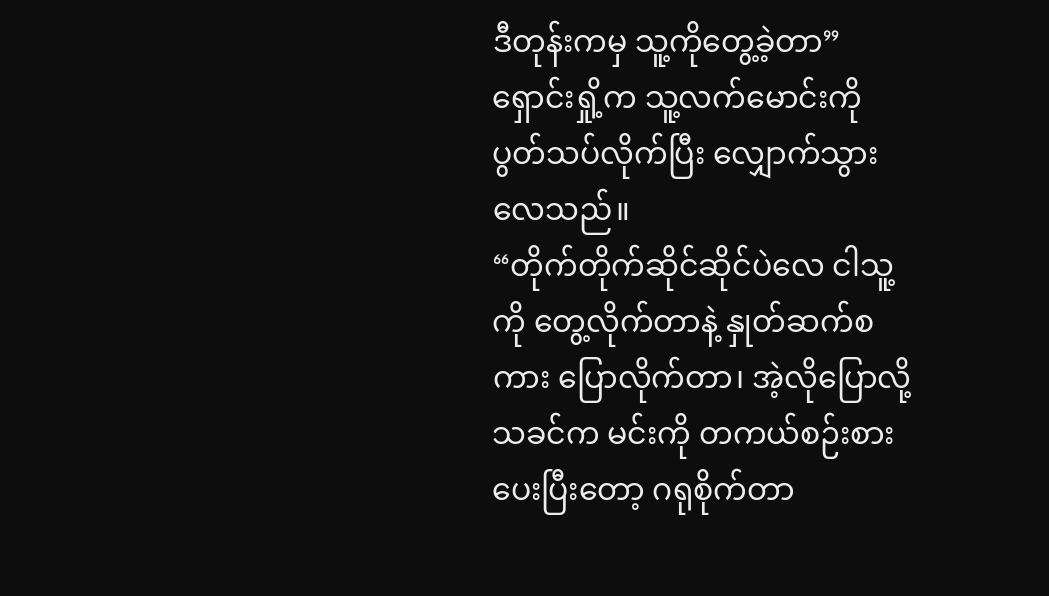ဒီတုန်းကမှ သူ့ကိုတွေ့ခဲ့တာ” ရှောင်းရှို့က သူ့လက်မောင်းကို ပွတ်သပ်လိုက်ပြီး လျှောက်သွားလေသည်။
“တိုက်တိုက်ဆိုင်ဆိုင်ပဲလေ ငါသူ့ကို တွေ့လိုက်တာနဲ့ နှုတ်ဆက်စကား ပြောလိုက်တာ၊ အဲ့လိုပြောလို့ သခင်က မင်းကို တကယ်စဉ်းစားပေးပြီးတော့ ဂရုစိုက်တာ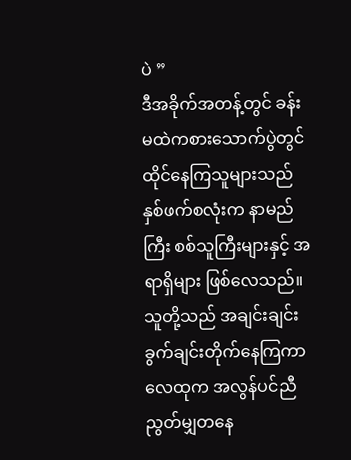ပဲ ”
ဒီအခိုက်အတန့်တွင် ခန်းမထဲကစားသောက်ပွဲတွင် ထိုင်နေကြသူများသည် နှစ်ဖက်စလုံးက နာမည်ကြီး စစ်သူကြီးများနှင့် အရာရှိများ ဖြစ်လေသည်။ သူတို့သည် အချင်းချင်း ခွက်ချင်းတိုက်နေကြကာ လေထုက အလွန်ပင်ညီညွတ်မျှတနေ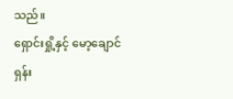သည်။
ရှောင်းရှို့နှင့် မော့ချောင်ရှန်း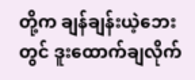တို့က ချန်ချန်းယဲ့ဘေးတွင် ဒူးထောက်ချလိုက်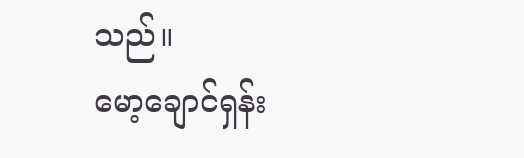သည်။
မော့ချောင်ရှန်း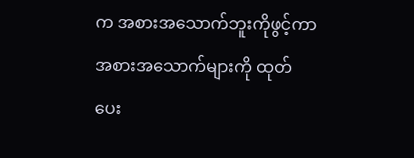က အစားအသောက်ဘူးကိုဖွင့်ကာ အစားအသောက်များကို ထုတ်ပေး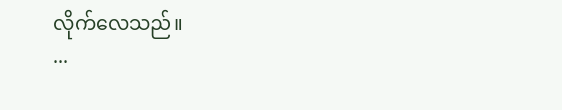လိုက်လေသည်။
...